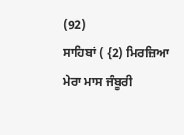(92)
ਸਾਹਿਬਾਂ ( {2) ਮਿਰਜ਼ਿਆ ਮੇਰਾ ਮਾਸ ਜੰਬੂਰੀ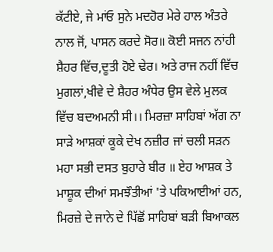ਕੱਟੀਏ, ਜੇ ਮਾਂਓ ਸੁਨੇ ਮਦਹੋਰ ਮੇਰੇ ਹਾਲ ਅੰਤਰੇ ਨਾਲ ਜੋਂ, ਪਾਸਨ ਕਰਦੇ ਸੋਰ॥ ਕੋਈ ਸਜਨ ਨਾਂਹੀ ਸ਼ੈਹਰ ਵਿੱਚ,ਦੂਤੀ ਹੋਏ ਢੇਰ। ਅਤੇ ਰਾਜ ਨਹੀਂ ਵਿੱਚ ਮੁਗਲਾਂ,ਖੀਵੇ ਦੇ ਸ਼ੈਹਰ ਅੰਧੇਰ ਉਸ ਵੇਲੇ ਮੁਲਕ ਵਿੱਚ ਬਦਅਮਨੀ ਸੀ।। ਮਿਰਜ਼ਾ ਸਾਹਿਬਾਂ ਅੱਗ ਨਾ ਸਾੜੇ ਆਸ਼ਕਾਂ ਕੂਕੇ ਦੇਖ ਨਜ਼ੀਰ ਜਾਂ ਚਲੀ ਸੜਨ ਮਹਾ ਸਭੀ ਦਸਤ ਬੁਹਾਰੇ ਬੀਰ ॥ ਏਹ ਆਸ਼ਕ ਤੇ ਮਾਸ਼ੂਕ ਦੀਆਂ ਸਮਝੌਤੀਆਂ 'ਤੇ ਪਕਿਆਈਆਂ ਹਨ, ਮਿਰਜ਼ੇ ਦੇ ਜਾਨੇ ਦੇ ਪਿੱਛੋਂ ਸਾਹਿਬਾਂ ਬੜੀ ਬਿਆਕਲ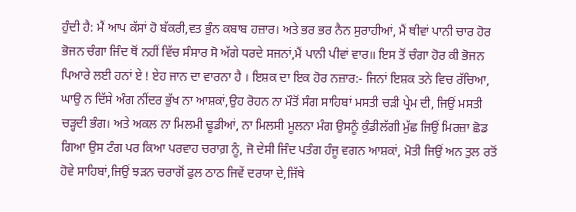ਹੁੰਦੀ ਹੈ: ਮੈਂ ਆਪ ਕੱਸਾਂ ਹੋ ਬੱਕਰੀ,ਵਤ ਭੁੰਨ ਕਬਾਬ ਹਜ਼ਾਰ। ਅਤੇ ਭਰ ਭਰ ਨੈਨ ਸੁਰਾਹੀਆਂ, ਮੈਂ ਥੀਵਾਂ ਪਾਨੀ ਚਾਰ ਹੋਰ ਭੋਜਨ ਚੰਗਾ ਜਿੰਦ ਥੋਂ ਨਹੀਂ ਵਿੱਚ ਸੰਸਾਰ ਸੋ ਅੱਗੇ ਧਰਦੇ ਸਜਨਾਂ,ਮੈਂ ਪਾਨੀ ਪੀਵਾਂ ਵਾਰ॥ ਇਸ ਤੋਂ ਚੰਗਾ ਹੋਰ ਕੀ ਭੋਜਨ ਪਿਆਰੇ ਲਈ ਹਨਾਂ ਏ ! ਏਹ ਜਾਨ ਦਾ ਵਾਰਨਾ ਹੈ । ਇਸ਼ਕ ਦਾ ਇਕ ਹੋਰ ਨਜ਼ਾਰ:- ਜਿਨਾਂ ਇਸ਼ਕ ਤਨੇ ਵਿਚ ਰੱਚਿਆ, ਘਾਉ ਨ ਦਿੱਸੇ ਅੰਗ ਨੀਂਦਰ ਭੁੱਖ ਨਾ ਆਸ਼ਕਾਂ,ਉਹ ਰੋਹਨ ਨਾ ਮੌਤੋਂ ਸੰਗ ਸਾਹਿਬਾਂ ਮਸਤੀ ਚੜੀ ਪ੍ਰੇਮ ਦੀ, ਜਿਉਂ ਮਸਤੀ ਚੜ੍ਹਦੀ ਭੰਗ। ਅਤੇ ਅਕਲ ਨਾ ਮਿਲਮੀ ਢੂਡੀਆਂ, ਨਾ ਮਿਲਸੀ ਮੂਲਨਾ ਮੰਗ ਉਸਨੂੰ ਕੁੰਡੀਲੱਗੀ ਮੁੱਛ ਜਿਉਂ ਮਿਰਜ਼ਾ ਛੋਡ ਗਿਆ ਉਸ ਟੰਗ ਪਰ ਕਿਆ ਪਰਵਾਹ ਚਰਾਗ਼ ਨੂੰ, ਜੋ ਦੇਸੀ ਜਿੰਦ ਪਤੰਗ ਹੰਜੂ ਵਗਨ ਆਸ਼ਕਾਂ, ਮੋਤੀ ਜਿਉਂ ਅਨ ਤੁਲ ਰਤੋਂ ਹੋਵੇ ਸਾਹਿਬਾਂ,ਜਿਉਂ ਝੜਨ ਚਰਾਗੋਂ ਫੁਲ ਠਾਠ ਜਿਵੇਂ ਦਰਯਾ ਦੇ,ਜਿੱਥੇ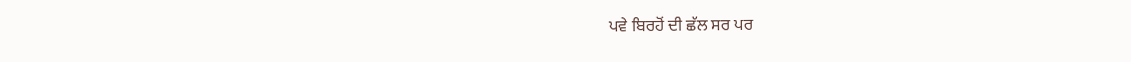ਪਵੇ ਬਿਰਹੋਂ ਦੀ ਛੱਲ ਸਰ ਪਰ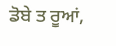ਡੋਬੇ ਤ ਰੂਆਂ,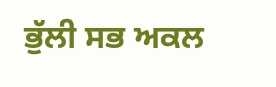ਭੁੱਲੀ ਸਭ ਅਕਲ